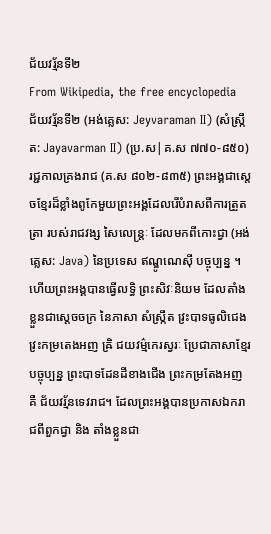ជ័យវរ្ម័នទី២
From Wikipedia, the free encyclopedia
ជ័យវរ្ម័នទី២ (អង់គ្លេស: Jeyvaraman II) (សំស្ក្រឹត: Jayavarman II) (ប្រ.ស|គ.ស ៧៧០-៨៥០) រជ្ជកាលគ្រងរាជ (គ.ស ៨០២-៨៣៥) ព្រះអង្គជាស្ដេចខ្មែរដ៏ខ្លាំងពូកែមួយព្រះអង្គដែលរើបំរាសពីការត្រួតត្រា របស់រាជវង្ស សៃលេន្ត្រៈ ដែលមកពីកោះជ្វា (អង់គ្លេស: Java) នៃប្រទេស ឥណ្ឌូណេស៊ី បច្ចុប្បន្ន ។ ហើយព្រះអង្គបានធ្វើលទ្ធិ ព្រះសិវៈនិយម ដែលតាំងខ្លួនជាស្ដេចចក្រ នៃភាសា សំស្ក្រឹត វ្រះបាទធូលិជេង វ្រះកម្រតេងអញ ឝ្រិ ជយវម៌្មកេរស្វរៈ ប្រែជាភាសាខ្មែរបច្ចុប្បន្ន ព្រះបាទដែនដីខាងជើង ព្រះកម្រតែងអញ គឺ ជ័យវរ្ម័នទេវរាជ។ ដែលព្រះអង្គបានប្រកាសឯករាជពីពួកជ្វា និង តាំងខ្លួនជា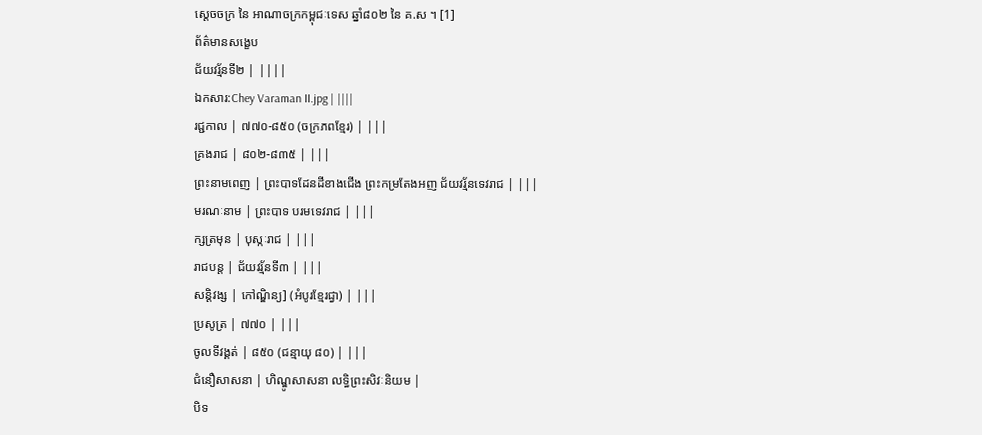ស្ដេចចក្រ នៃ អាណាចក្រកម្ពុជៈទេស ឆ្នាំ៨០២ នៃ គ.ស ។ [1]
ព័ត៌មានសង្ខេប
ជ័យវរ្ម័នទី២ | ||||
ឯកសារ:Chey Varaman II.jpg | ||||
រជ្ជកាល | ៧៧០-៨៥០ (ចក្រភពខ្មែរ) | |||
គ្រងរាជ | ៨០២-៨៣៥ | |||
ព្រះនាមពេញ | ព្រះបាទដែនដីខាងជើង ព្រះកម្រតែងអញ ជ័យវរ្ម័នទេវរាជ | |||
មរណៈនាម | ព្រះបាទ បរមទេវរាជ | |||
ក្សត្រមុន | បុស្កៈរាជ | |||
រាជបន្ត | ជ័យវរ្ម័នទី៣ | |||
សន្តិវង្ស | កៅណ្ឌិន្យ] (អំបូរខ្មែរជ្វា) | |||
ប្រសូត្រ | ៧៧០ | |||
ចូលទីវង្គត់ | ៨៥០ (ជន្មាយុ ៨០) | |||
ជំនឿសាសនា | ហិណ្ឌូសាសនា លទ្ធិព្រះសិវៈនិយម |
បិទ